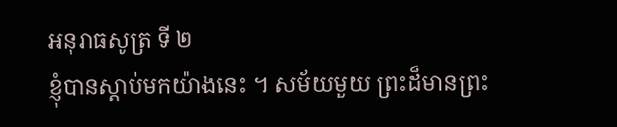អនុរាធសូត្រ ទី ២
ខ្ញុំបានស្តាប់មកយ៉ាងនេះ ។ សម័យមួយ ព្រះដ៏មានព្រះ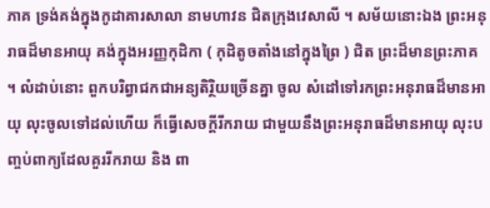ភាគ ទ្រង់គង់ក្នុងកូដាគារសាលា នាមហាវន ជិតក្រុងវេសាលី ។ សម័យនោះឯង ព្រះអនុរាធដ៏មានអាយុ គង់ក្នុងអរញ្ញកុដិកា ( កុដិតូចតាំងនៅក្នុងព្រៃ ) ជិត ព្រះដ៏មានព្រះភាគ ។ លំដាប់នោះ ពួកបរិព្វាជកជាអន្យតិរ្ថិយច្រើនគ្នា ចូល សំដៅទៅរកព្រះអនុរាធដ៏មានអាយុ លុះចូលទៅដល់ហើយ ក៏ធ្វើសេចក្តីរីករាយ ជាមួយនឹងព្រះអនុរាធដ៏មានអាយុ លុះបញ្ចប់ពាក្យដែលគួររីករាយ និង ពា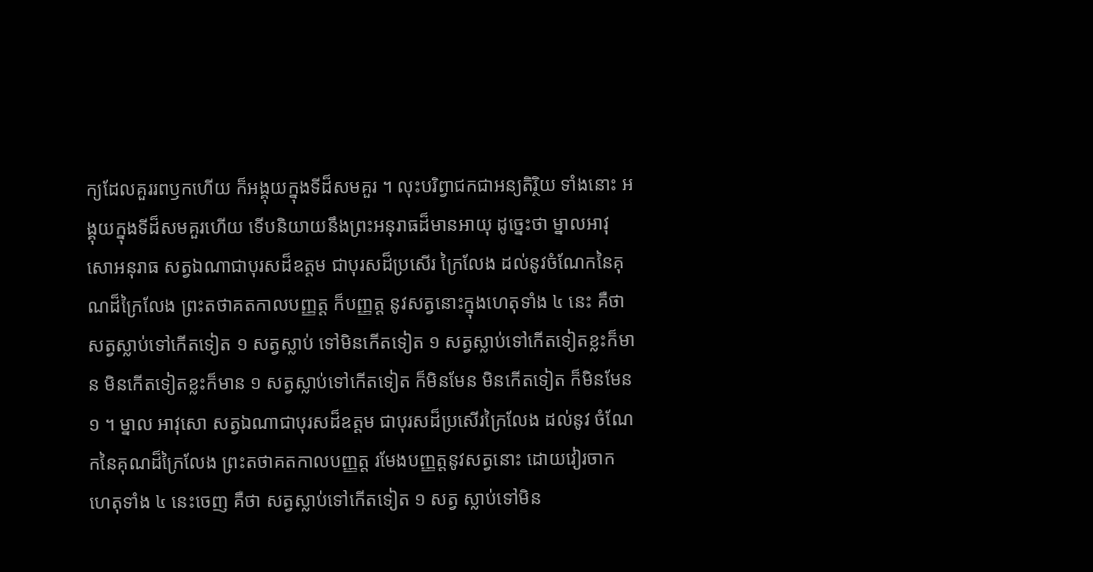ក្យដែលគួររពឫកហើយ ក៏អង្គុយក្នុងទីដ៏សមគួរ ។ លុះបរិព្វាជកជាអន្យតិរ្ថិយ ទាំងនោះ អង្គុយក្នុងទីដ៏សមគួរហើយ ទើបនិយាយនឹងព្រះអនុរាធដ៏មានអាយុ ដូច្នេះថា ម្នាលអាវុសោអនុរាធ សត្វឯណាជាបុរសដ៏ឧត្តម ជាបុរសដ៏ប្រសើរ ក្រៃលែង ដល់នូវចំណែកនៃគុណដ៏ក្រៃលែង ព្រះតថាគតកាលបញ្ញត្ត ក៏បញ្ញត្ត នូវសត្វនោះក្នុងហេតុទាំង ៤ នេះ គឺថា សត្វស្លាប់ទៅកើតទៀត ១ សត្វស្លាប់ ទៅមិនកើតទៀត ១ សត្វស្លាប់ទៅកើតទៀតខ្លះក៏មាន មិនកើតទៀតខ្លះក៏មាន ១ សត្វស្លាប់ទៅកើតទៀត ក៏មិនមែន មិនកើតទៀត ក៏មិនមែន ១ ។ ម្នាល អាវុសោ សត្វឯណាជាបុរសដ៏ឧត្តម ជាបុរសដ៏ប្រសើរក្រៃលែង ដល់នូវ ចំណែកនៃគុណដ៏ក្រៃលែង ព្រះតថាគតកាលបញ្ញត្ត រមែងបញ្ញត្តនូវសត្វនោះ ដោយវៀរចាកហេតុទាំង ៤ នេះចេញ គឺថា សត្វស្លាប់ទៅកើតទៀត ១ សត្វ ស្លាប់ទៅមិន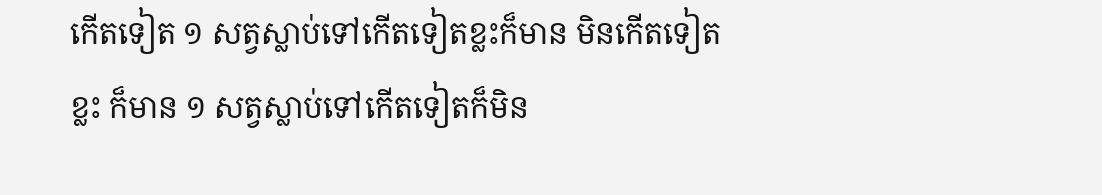កើតទៀត ១ សត្វស្លាប់ទៅកើតទៀតខ្លះក៏មាន មិនកើតទៀតខ្លះ ក៏មាន ១ សត្វស្លាប់ទៅកើតទៀតក៏មិន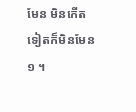មែន មិនកើតទៀតក៏មិនមែន ១ ។